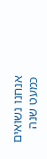אנחנו נשואים כמעט שנה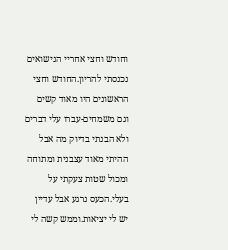וחודש וחצי אחריי הנישואים נכנסתי להריון.החודש וחצי הראשונים היו מאוד קשים וגם משמחים-עברו עלי דברים ולא הבנתי בדיוק מה אבל ההיתי מאוד עצבנית ומתוחה ומכול שטות צעקתי על בעלי.הכעס נרגע אבל עדיין יש לי יציאות.וממש קשה לי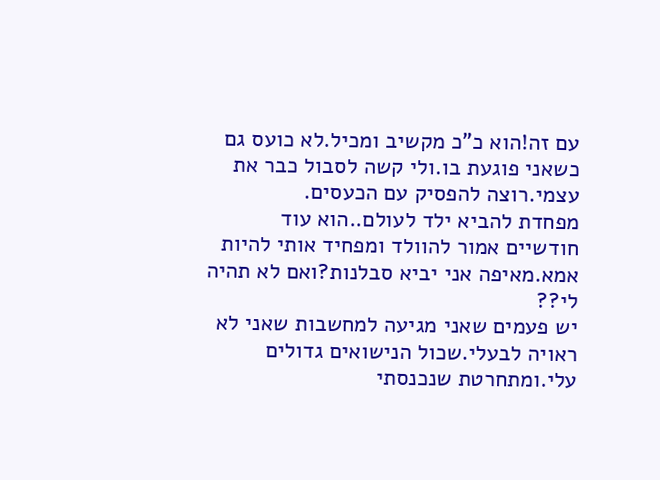עם זה!הוא כ"כ מקשיב ומכיל.לא כועס גם כשאני פוגעת בו.ולי קשה לסבול כבר את עצמי.רוצה להפסיק עם הכעסים.
מפחדת להביא ילד לעולם..הוא עוד חודשיים אמור להוולד ומפחיד אותי להיות אמא.מאיפה אני יביא סבלנות?ואם לא תהיה לי??
יש פעמים שאני מגיעה למחשבות שאני לא ראויה לבעלי.שכול הנישואים גדולים עלי.ומתחרטת שנכנסתי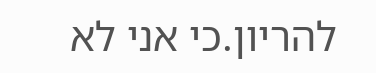להריון.כי אני לא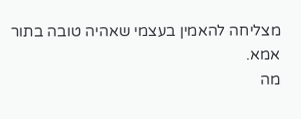מצליחה להאמין בעצמי שאהיה טובה בתור אמא.
מה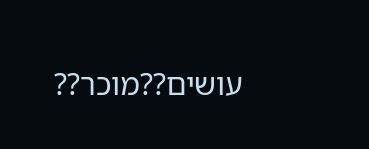עושים??מוכר??